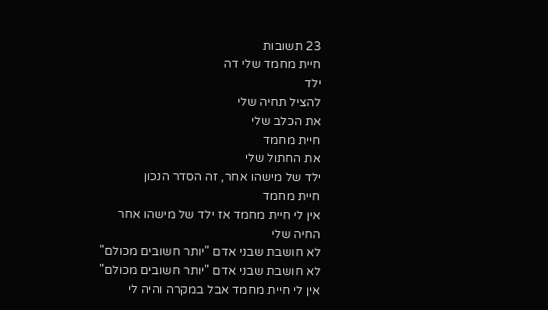23 תשובות
חיית מחמד שלי דה
ילד
להציל תחיה שלי
את הכלב שלי
חיית מחמד
את החתול שלי
ילד של מישהו אחר, זה הסדר הנכון
חיית מחמד
אין לי חיית מחמד אז ילד של מישהו אחר
החיה שלי
לא חושבת שבני אדם "יותר חשובים מכולם"
לא חושבת שבני אדם "יותר חשובים מכולם"
אין לי חיית מחמד אבל במקרה והיה לי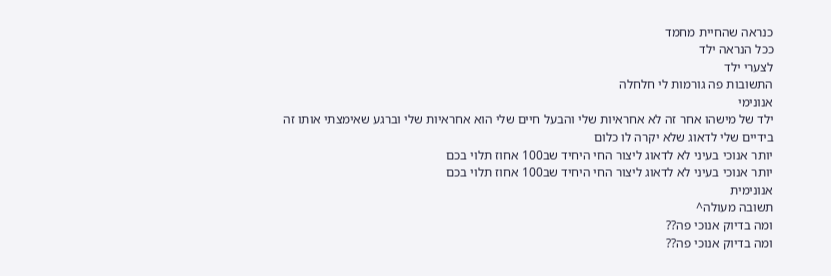כנראה שהחיית מחמד
ככל הנראה ילד
לצערי ילד
התשובות פה גורמות לי חלחלה
אנונימי
ילד של מישהו אחר זה לא אחראיות שלי והבעל חיים שלי הוא אחראיות שלי וברגע שאימצתי אותו זה בידיים שלי לדאוג שלא יקרה לו כלום
יותר אנוכי בעיני לא לדאוג ליצור החי היחיד שב100 אחוז תלוי בכם
יותר אנוכי בעיני לא לדאוג ליצור החי היחיד שב100 אחוז תלוי בכם
אנונימית
תשובה מעולה^
ומה בדיוק אנוכי פה??
ומה בדיוק אנוכי פה??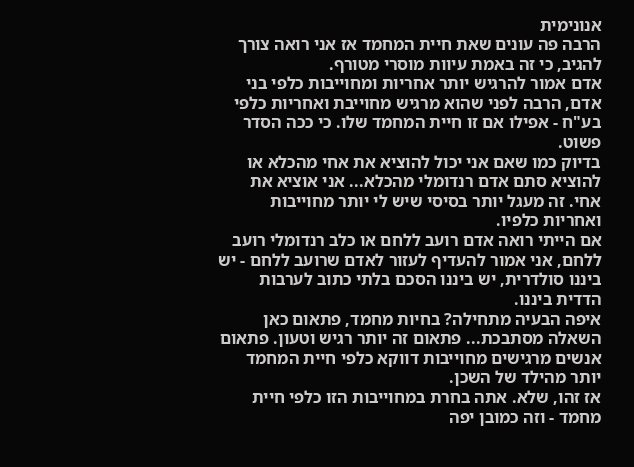אנונימית
הרבה פה עונים שאת חיית המחמד אז אני רואה צורך להגיב, כי זה באמת עיוות מוסרי מטורף.
אדם אמור להרגיש יותר אחריות ומחוייבות כלפי בני אדם, הרבה לפני שהוא מרגיש מחוייבת ואחריות כלפי בע"ח - אפילו אם זו חיית המחמד שלו. כי ככה הסדר פשוט.
בדיוק כמו שאם אני יכול להוציא את אחי מהכלא או להוציא סתם אדם רנדומלי מהכלא... אני אוציא את אחי. זה מעגל יותר בסיסי שיש לי יותר מחוייבות ואחריות כלפיו.
אם הייתי רואה אדם רועב ללחם או כלב רנדומלי רועב ללחם, אני אמור להעדיף לעזור לאדם שרועב ללחם - יש ביננו סולדרית, יש ביננו הסכם בלתי כתוב לערבות הדדית ביננו.
איפה הבעיה מתחילה? בחיות מחמד, פתאום כאן השאלה מסתבכת... פתאום זה יותר רגיש וטעון. פתאום אנשים מרגישים מחוייבות דווקא כלפי חיית המחמד יותר מהילד של השכן.
אז זהו, שלא. אתה בחרת במחוייבות הזו כלפי חיית מחמד - וזה כמובן יפה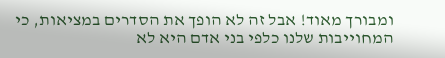ומבורך מאוד! אבל זה לא הופך את הסדרים במציאות, כי המחוייבות שלנו כלפי בני אדם היא לא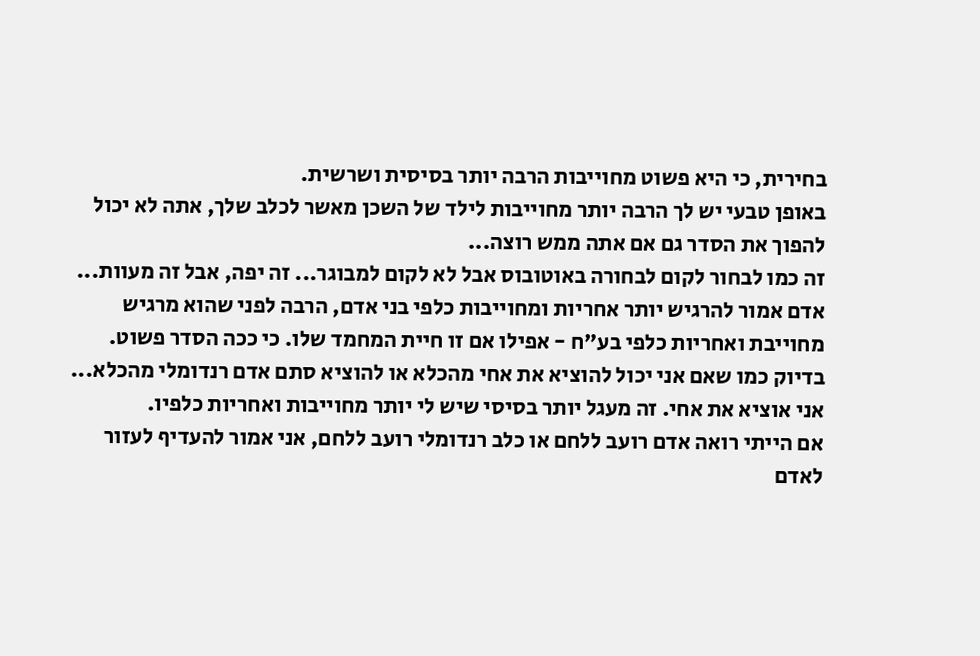בחירית, כי היא פשוט מחוייבות הרבה יותר בסיסית ושרשית.
באופן טבעי יש לך הרבה יותר מחוייבות לילד של השכן מאשר לכלב שלך, אתה לא יכול להפוך את הסדר גם אם אתה ממש רוצה...
זה כמו לבחור לקום לבחורה באוטובוס אבל לא לקום למבוגר... זה יפה, אבל זה מעוות...
אדם אמור להרגיש יותר אחריות ומחוייבות כלפי בני אדם, הרבה לפני שהוא מרגיש מחוייבת ואחריות כלפי בע"ח - אפילו אם זו חיית המחמד שלו. כי ככה הסדר פשוט.
בדיוק כמו שאם אני יכול להוציא את אחי מהכלא או להוציא סתם אדם רנדומלי מהכלא... אני אוציא את אחי. זה מעגל יותר בסיסי שיש לי יותר מחוייבות ואחריות כלפיו.
אם הייתי רואה אדם רועב ללחם או כלב רנדומלי רועב ללחם, אני אמור להעדיף לעזור לאדם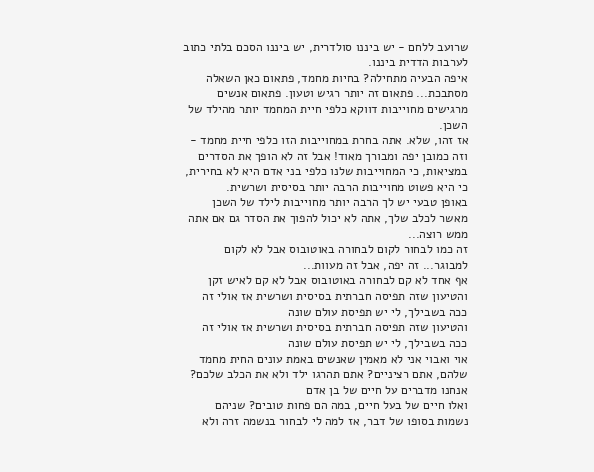שרועב ללחם - יש ביננו סולדרית, יש ביננו הסכם בלתי כתוב לערבות הדדית ביננו.
איפה הבעיה מתחילה? בחיות מחמד, פתאום כאן השאלה מסתבכת... פתאום זה יותר רגיש וטעון. פתאום אנשים מרגישים מחוייבות דווקא כלפי חיית המחמד יותר מהילד של השכן.
אז זהו, שלא. אתה בחרת במחוייבות הזו כלפי חיית מחמד - וזה כמובן יפה ומבורך מאוד! אבל זה לא הופך את הסדרים במציאות, כי המחוייבות שלנו כלפי בני אדם היא לא בחירית, כי היא פשוט מחוייבות הרבה יותר בסיסית ושרשית.
באופן טבעי יש לך הרבה יותר מחוייבות לילד של השכן מאשר לכלב שלך, אתה לא יכול להפוך את הסדר גם אם אתה ממש רוצה...
זה כמו לבחור לקום לבחורה באוטובוס אבל לא לקום למבוגר... זה יפה, אבל זה מעוות...
אף אחד לא קם לבחורה באוטובוס אבל לא קם לאיש זקן
והטיעון שזה תפיסה חברתית בסיסית ושרשית אז אולי זה ככה בשבילך, לי יש תפיסת עולם שונה
והטיעון שזה תפיסה חברתית בסיסית ושרשית אז אולי זה ככה בשבילך, לי יש תפיסת עולם שונה
אוי ואבוי אני לא מאמין שאנשים באמת עונים החית מחמד שלהם, אתם רציניים? אתם תהרגו ילד ולא את הכלב שלכם? אנחנו מדברים על חיים של בן אדם
ואלו חיים של בעל חיים, במה הם פחות טובים? שניהם נשמות בסופו של דבר, אז למה לי לבחור בנשמה זרה ולא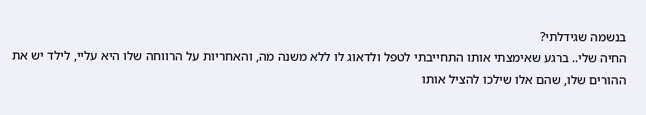בנשמה שגידלתי?
החיה שלי.. ברגע שאימצתי אותו התחייבתי לטפל ולדאוג לו ללא משנה מה, והאחריות על הרווחה שלו היא עליי, לילד יש את ההורים שלו, שהם אלו שילכו להציל אותו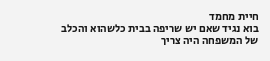חיית מחמד
בוא נגיד שאם יש שריפה בבית כלשהוא והכלב של המשפחה היה צריך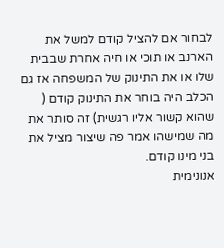לבחור אם להציל קודם למשל את הארנב או תוכי או חיה אחרת שבבית שלו או את התינוק של המשפחה אז גם הכלב היה בוחר את התינוק קודם ( שהוא קשור אליו רגשית) זה סותר את מה שמישהו אמר פה שיצור מציל את בני מינו קודם.
אנונימית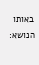באותו הנושא: